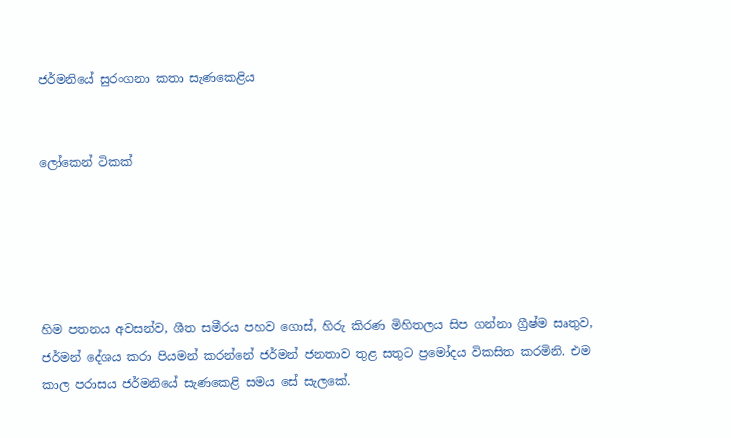ජර්මනියේ සුරංගනා කතා සැණකෙළිය


ලෝකෙන් ටිකක්





හිම පතනය අවසන්ව, ශීත සමීරය පහව ගොස්, හිරු කිරණ මිහිතලය සිප ගන්නා ග්‍රීෂ්ම සෘතුව, ජර්මන් දේශය කරා පියමන් කරන්නේ ජර්මන් ජනතාව තුළ සතුට ප්‍රමෝදය විකසිත කරමිනි. එම කාල පරාසය ජර්මනියේ සැණකෙළි සමය සේ සැලකේ.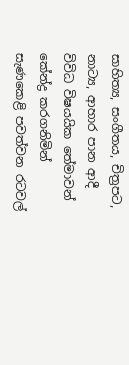සාහිත්‍ය, සංගීතය, චිත්‍රපට, නාට්‍ය, ආහාර පාන ආදී විවිධ විෂයයික තේමාවන් කේන්ද්‍ර කරගනිමින් සැණකෙළි පවත්වන රටවල්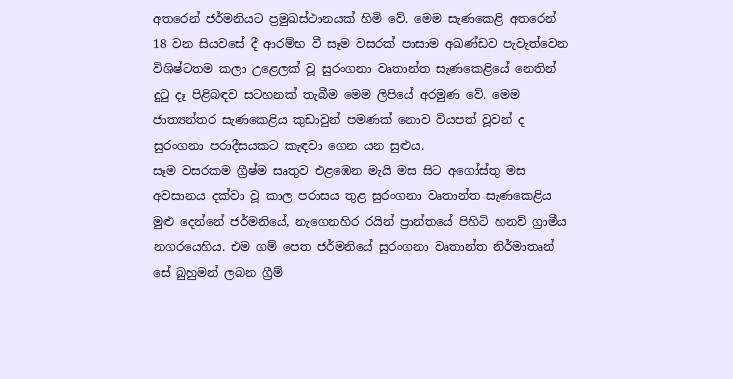අතරෙන් ජර්මනියට ප්‍රමුඛස්ථානයක් හිමි වේ. මෙම සැණකෙළි අතරෙන් 18 වන සියවසේ දී ආරම්භ වී සෑම වසරක් පාසාම අඛණ්ඩව පැවැත්වෙන විශිෂ්ටතම කලා උළෙලක් වූ සුරංගනා වෘතාන්ත සැණකෙළියේ නෙතින් දුටු දෑ පිළිබඳව සටහනක් තැබීම මෙම ලිපියේ අරමුණ වේ. මෙම ජාත්‍යන්තර සැණකෙළිය කුඩාවුන් පමණක් නොව වියපත් වූවන් ද සුරංගනා පරාදීසයකට කැඳවා ගෙන යන සුළුය.
සෑම වසරකම ග්‍රීෂ්ම සෘතුව එළඹෙන මැයි මස සිට අගෝස්තු මස අවසානය දක්වා වූ කාල පරාසය තුළ සුරංගනා වෘතාන්ත සැණකෙළිය මුළු දෙන්නේ ජර්මනියේ, නැගෙනහිර රයින් ප්‍රාන්තයේ පිහිටි හනව් ග්‍රාමීය නගරයෙහිය. එම ගම් පෙත ජර්මනියේ සුරංගනා වෘතාන්ත නිර්මාතෘන් සේ බුහුමන් ලබන ග්‍රීම්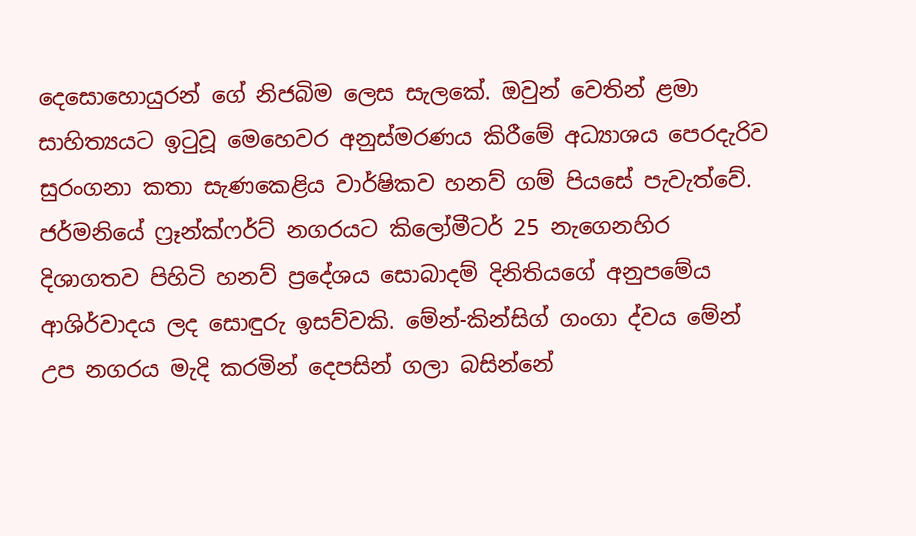දෙසොහොයුරන් ගේ නිජබිම ලෙස සැලකේ. ඔවුන් වෙතින් ළමා සාහිත්‍යයට ඉටුවූ මෙහෙවර අනුස්මරණය කිරීමේ අධ්‍යාශය පෙරදැරිව සුරංගනා කතා සැණකෙළිය වාර්ෂිකව හනව් ගම් පියසේ පැවැත්වේ.
ජර්මනියේ ෆ්‍රෑන්ක්ෆර්ට් නගරයට කිලෝමීටර් 25 නැගෙනහිර දිශාගතව පිහිටි හනව් ප්‍රදේශය සොබාදම් දිනිතියගේ අනුපමේය ආශිර්වාදය ලද සොඳුරු ඉසව්වකි. මේන්-කින්සිග් ගංගා ද්වය මේන් උප නගරය මැදි කරමින් දෙපසින් ගලා බසින්නේ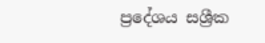ප්‍රදේශය සශ්‍රීක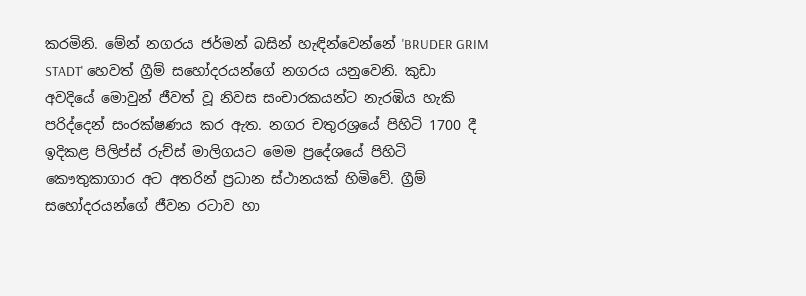කරමිනි. මේන් නගරය ජර්මන් බසින් හැඳින්වෙන්නේ 'BRUDER GRIM STADT' හෙවත් ග්‍රීම් සහෝදරයන්ගේ නගරය යනුවෙනි. කුඩා අවදියේ මොවුන් ජීවත් වූ නිවස සංචාරකයන්ට නැරඹිය හැකි පරිද්දෙන් සංරක්ෂණය කර ඇත. නගර චතුරශ්‍රයේ පිහිටි 1700 දී ඉදිකළ පිලිප්ස් රුච්ස් මාලිගයට මෙම ප්‍රදේශයේ පිහිටි කෞතුකාගාර අට අතරින් ප්‍රධාන ස්ථානයක් හිමිවේ. ග්‍රීම් සහෝදරයන්ගේ ජීවන රටාව හා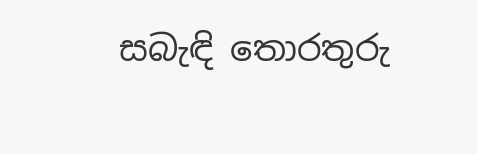සබැඳි තොරතුරු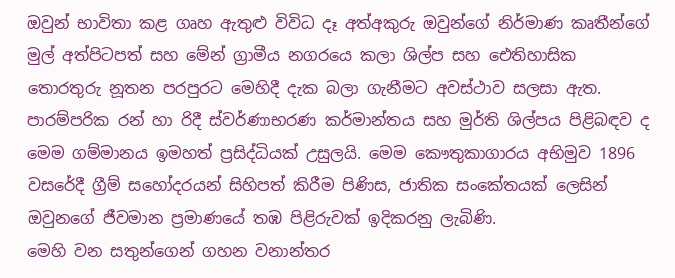ඔවුන් භාවිතා කළ ගෘහ ඇතුළු විවිධ දෑ අත්අකුරු ඔවුන්ගේ නිර්මාණ කෘතීන්ගේ මුල් අත්පිටපත් සහ මේන් ග්‍රාමීය නගරයෙ කලා ශිල්ප සහ ඓතිහාසික තොරතුරු නූතන පරපුරට මෙහිදී දැක බලා ගැනීමට අවස්ථාව සලසා ඇත. පාරම්පරික රන් හා රිදී ස්වර්ණාභරණ කර්මාන්තය සහ මුර්ති ශිල්පය පිළිබඳව ද මෙම ගම්මානය ඉමහත් ප්‍රසිද්ධියක් උසුලයි. මෙම කෞතුකාගාරය අභිමුව 1896 වසරේදී ග්‍රීම් සහෝදරයන් සිහිපත් කිරීම පිණිස, ජාතික සංකේතයක් ලෙසින් ඔවුනගේ ජීවමාන ප්‍රමාණයේ තඹ පිළිරුවක් ඉදිකරනු ලැබිණි.
මෙහි වන සතුන්ගෙන් ගහන වනාන්තර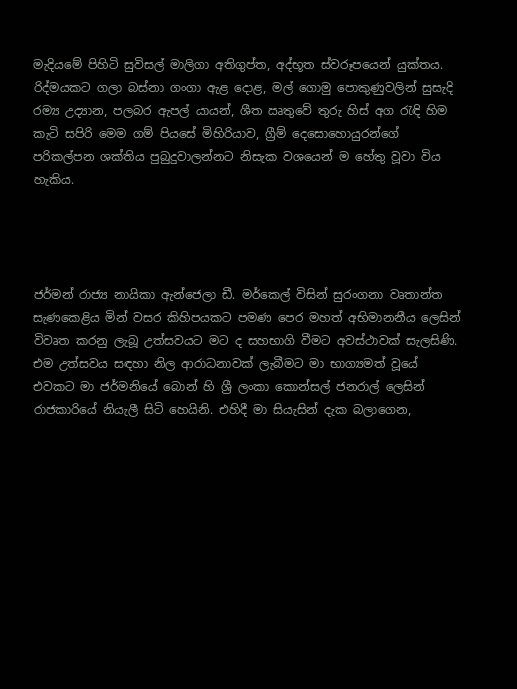මැදියමේ පිහිටි සුවිසල් මාලිගා අතිගුප්ත, අද්භූත ස්වරූපයෙන් යුක්තය. රිද්මයකට ගලා බස්නා ගංගා ඇළ දොළ, මල් ගොමු පොකුණුවලින් සුසැදි රම්‍ය උද්‍යාන, පලබර ඇපල් යායන්, ශීත ඍතුවේ තුරු හිස් අග රැඳි හිම කැටි සපිරි මෙම ගම් පියසේ මිහිරියාව, ග්‍රීම් දෙසොහොයුරන්ගේ පරිකල්පන ශක්තිය පුබුදුවාලන්නට නිසැක වශයෙන් ම හේතු වූවා විය හැකිය.




ජර්මන් රාජ්‍ය නායිකා ඇන්ජෙලා ඩී. මර්කෙල් විසින් සුරංගනා වෘතාන්ත සැණකෙළිය මින් වසර කිහිපයකට පමණ පෙර මහත් අභිමානනීය ලෙසින් විවෘත කරනු ලැබූ උත්සවයට මට ද සහභාගි වීමට අවස්ථාවක් සැලසිණි. එම උත්සවය සඳහා නිල ආරාධනාවක් ලැබීමට මා භාග්‍යමත් වූයේ එවකට මා ජර්මනියේ බොන් හි ශ්‍රී ලංකා කොන්සල් ජනරාල් ලෙසින් රාජකාරියේ නියැලී සිටි හෙයිනි. එහිදී මා සියැසින් දැක බලාගෙන,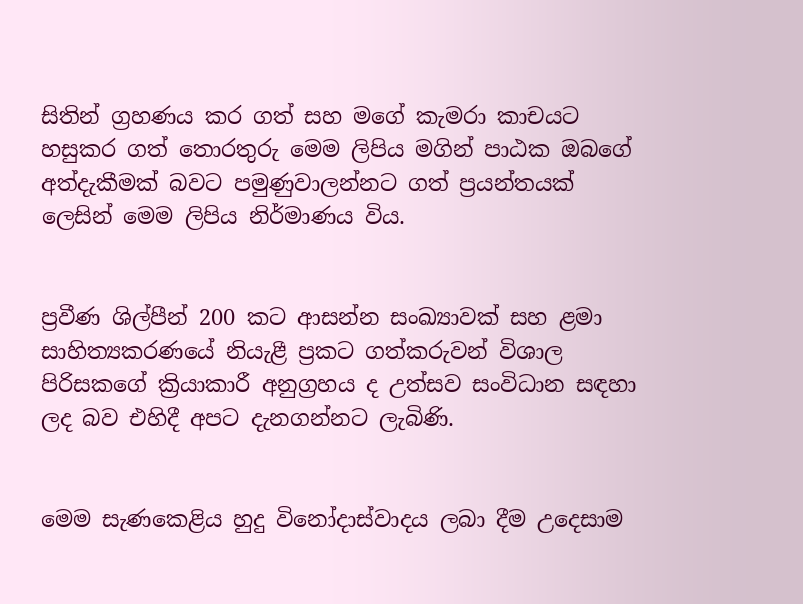සිතින් ග්‍රහණය කර ගත් සහ මගේ කැමරා කාචයට හසුකර ගත් තොරතුරු මෙම ලිපිය මගින් පාඨක ඔබගේ අත්දැකීමක් බවට පමුණුවාලන්නට ගත් ප්‍රයන්තයක් ලෙසින් මෙම ලිපිය නිර්මාණය විය.


ප්‍රවීණ ශිල්පීන් 200 කට ආසන්න සංඛ්‍යාවක් සහ ළමා සාහිත්‍යකරණයේ නියැළී ප්‍රකට ගත්කරුවන් විශාල පිරිසකගේ ක්‍රියාකාරී අනුග්‍රහය ද උත්සව සංවිධාන සඳහා ලද බව එහිදී අපට දැනගන්නට ලැබිණි.


මෙම සැණකෙළිය හුදු විනෝද‌ාස්වාදය ලබා දීම උදෙසාම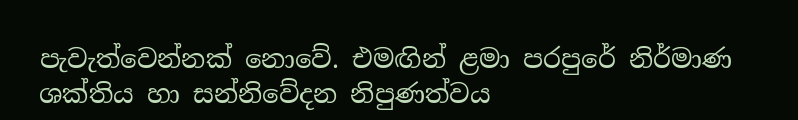පැවැත්වෙන්නක් නොවේ. එමඟින් ළමා පරපුරේ නිර්මාණ ශක්තිය හා සන්නිවේදන නිපුණත්වය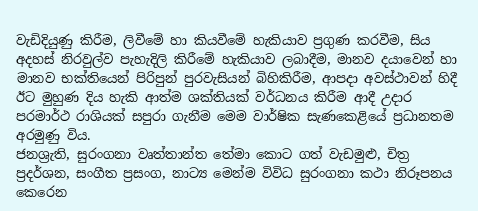වැඩිදියුණු කිරීම, ලිවීමේ හා කියවීමේ හැකියාව ප්‍රගුණ කරවීම, සිය අදහස් නිරවුල්ව පැහැදිලි කිරීමේ හැකියාව ලබාදීම, මානව දයාවෙන් හා මානව භක්තියෙන් පිරිපුන් පුරවැසියන් බිහිකිරීම, ආපද‌ා අවස්ථාවන් හිදී ඊට මුහුණ දිය හැකි ආත්ම ශක්තියක් වර්ධනය කිරීම ආදී උද‌ාර පරමාර්ථ රාශියක් සපුරා ගැනීම මෙම වාර්ෂික සැණකෙළියේ ප්‍රධානතම අරමුණු විය.
ජනශ්‍රැති, සුරංගනා වෘත්තාන්ත තේමා කොට ගත් වැඩමුළු, චිත්‍ර ප්‍රදර්ශන, සංගීත ප්‍රසංග, නාට්‍ය මෙන්ම විවිධ සුරංගනා කථා නිරූපනය කෙරෙන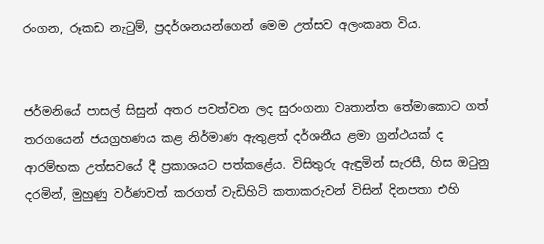රංගන, රූකඩ නැටුම්, ප්‍රදර්ශනයන්ගෙන් මෙම උත්සව අලංකෘත විය.


ජර්මනියේ පාසල් සිසුන් අතර පවත්වන ලද සුරංගනා වෘතාන්ත තේමාකොට ගත් තරගයෙන් ජයග්‍රහණය කළ නිර්මාණ ඇතුළත් දර්ශනීය ළමා ග්‍රන්ථයක් ද ආරම්භක උත්සවයේ දී ප්‍රකාශයට පත්කළේය. විසිතුරු ඇඳුමින් සැරසී, හිස ඔටුනු දරමින්, මුහුණු වර්ණවත් කරගත් වැඩිහිටි කතාකරුවන් විසින් දිනපතා එහි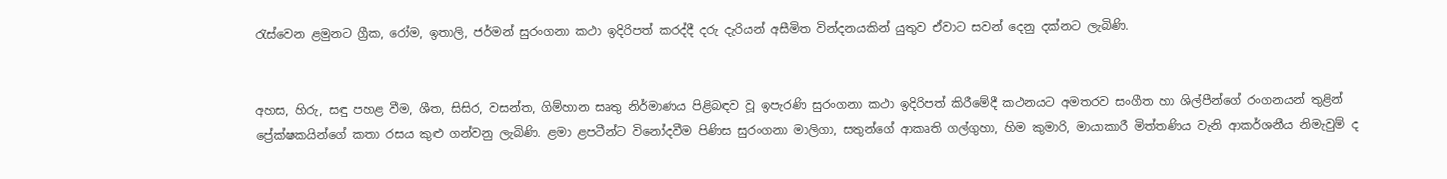රැස්වෙන ළමුනට ග්‍රීක, රෝම, ඉතාලි, ජර්මන් සුරංගනා කථා ඉදිරිපත් කරද්දී දරු දැරියන් අසීමිත වින්දනයකින් යුතුව ඒවාට සවන් දෙනු දක්නට ලැබිණි.


අහස, හිරු, සඳු පහළ වීම, ශීත, සිසිර, වසන්ත, ගිම්හාන සෘතු නිර්මාණය පිළිබඳව වූ ඉපැරණි සුරංගනා කථා ඉදිරිපත් කිරීමේදී කථනයට අමතරව සංගීත හා ශිල්පීන්ගේ රංගනයන් තුළින් ප්‍රේක්ෂකයින්ගේ කතා රසය කුළු ගන්වනු ලැබිණි. ළමා ළපටීන්ට විනෝදවීම පිණිස සුරංගනා මාලිගා, සතුන්ගේ ආකෘති ගල්ගුහා, හිම කුමාරි, මායාකාරී මිත්තණිය වැනි ආකර්ශනීය නිමැවුම් ද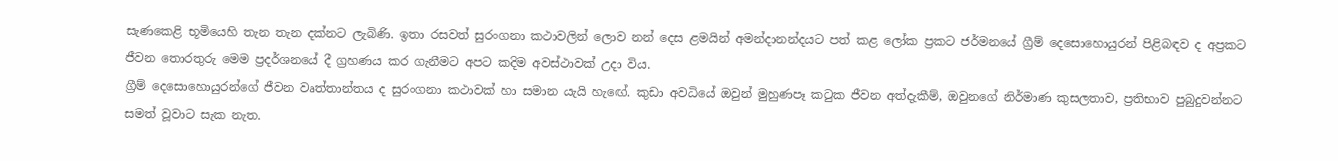සැණකෙළි භූමියෙහි තැන තැන දක්නට ලැබිණි. ඉතා රසවත් සුරංගනා කථාවලින් ලොව නන් දෙස ළමයින් අමන්ද‌ානන්දයට පත් කළ ලෝක ප්‍රකට ජර්මනයේ ග්‍රීම් දෙසොහොයුරන් පිළිබඳව ද අප්‍රකට ජීවන තොරතුරු මෙම ප්‍රදර්ශනයේ දී ග්‍රහණය කර ගැනීමට අපට කදිම අවස්ථාවක් උද‌ා විය.
ග්‍රීම් දෙසොහොයුරන්ගේ ජීවන වෘත්තාන්තය ද සුරංගනා කථාවක් හා සමාන යැයි හැඟේ. කුඩා අවධියේ ඔවුන් මුහුණපෑ කටුක ජීවන අත්දැකීම්, ඔවුනගේ නිර්මාණ කුසලතාව, ප්‍රතිභාව පුබුදුවන්නට සමත් වූවාට සැක නැත.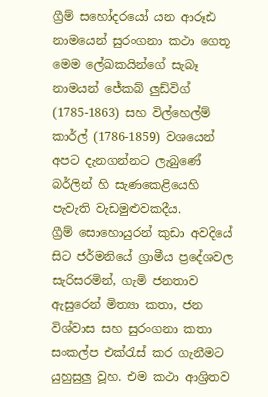ග්‍රීම් සහෝදරයෝ යන ආරූඪ නාමයෙන් සුරංගනා කථා ගෙතූ මෙම ලේඛකයින්ගේ සැබෑ නාමයන් ජේකබ් ලුඩ්විග් (1785-1863) සහ විල්හෙල්ම් කාර්ල් (1786-1859) වශයෙන් අපට දැනගන්නට ලැබුණේ බර්ලින් හි සැණකෙළියෙහි පැවැති වැඩමුළුවකදීය.
ග්‍රීම් සොහොයුරන් කුඩා අවදියේ සිට ජර්මනියේ ග්‍රාමීය ප්‍රදේශවල සැරිසරමින්, ගැමි ජනතාව ඇසුරෙන් මිත්‍යා කතා, ජන විශ්වාස සහ සුරංගනා කතා සංකල්ප එක්රැස් කර ගැනීමට යුහුසුලු වූහ. එම කථා ආශ්‍රිතව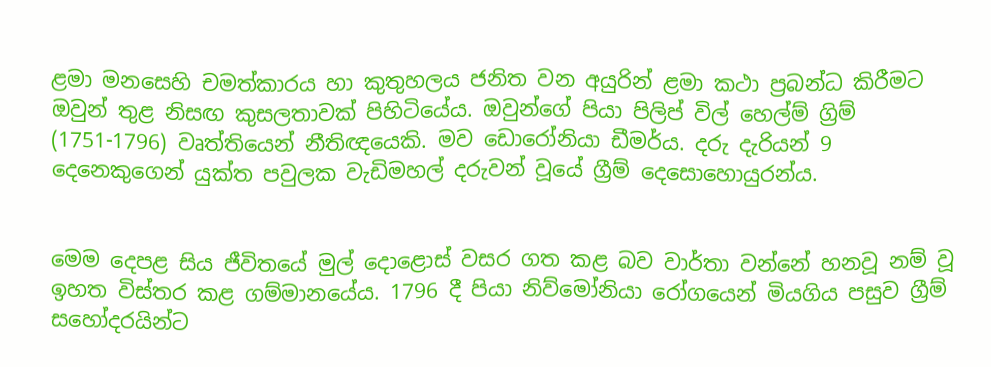ළමා මනසෙහි චමත්කාරය හා කුතුහලය ජනිත වන අයුරින් ළමා කථා ප්‍රබන්ධ කිරීමට ඔවුන් තුළ නිසඟ කුසලතාවක් පිහිටියේය. ඔවුන්ගේ පියා පිලිප් විල් හෙල්ම් ග්‍රිම් (1751-1796) වෘත්තියෙන් නීතිඥයෙකි. මව ඩොරෝනියා ඩීමර්ය. දරු දැරියන් 9 දෙනෙකුගෙන් යුක්ත පවුලක වැඩිමහල් දරුවන් වූයේ ග්‍රීම් දෙසොහොයුරන්ය.


මෙම දෙපළ සිය ජීවිතයේ මුල් දොළොස් වසර ගත කළ බව වාර්තා වන්නේ හනවූ නම් වූ ඉහත විස්තර කළ ගම්මානයේය. 1796 දී පියා නිව්මෝනියා රෝගයෙන් මියගිය පසුව ග්‍රීම් සහෝදරයින්ට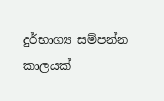දුර්භාග්‍ය සම්පන්න කාලයක්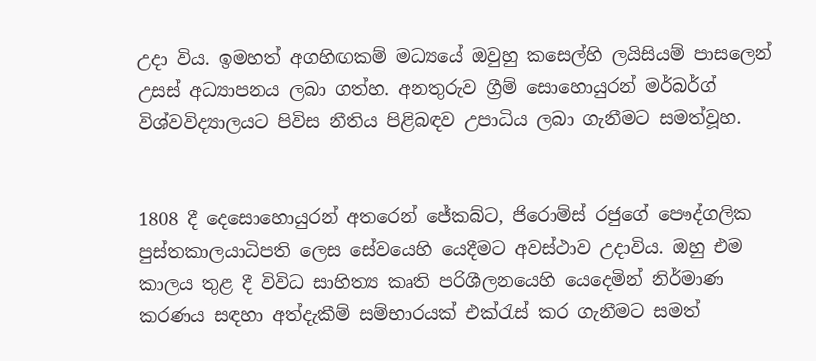උද‌ා විය. ඉමහත් අගහිඟකම් මධ්‍යයේ ඔවුහු කසෙල්හි ලයිසියම් පාසලෙන් උසස් අධ්‍යාපනය ලබා ගත්හ. අනතුරුව ග්‍රීම් සොහොයුරන් මර්බර්ග් විශ්වවිද්‍යාලයට පිවිස නීතිය පිළිබඳව උපාධිය ලබා ගැනීමට සමත්වූහ.


1808 දී දෙසොහොයුරන් අතරෙන් ජේකබ්ට, ජිරොම්ස් රජුගේ පෞද්ගලික පුස්තකාලයාධිපති ලෙස සේවයෙහි යෙදීමට අවස්ථාව උද‌ාවිය. ඔහු එම කාලය තුළ දී විවිධ සාහිත්‍ය කෘති පරිශීලනයෙහි යෙදෙමින් නිර්මාණ කරණය සඳහා අත්දැකීම් සම්භාරයක් එක්රැස් කර ගැනීමට සමත්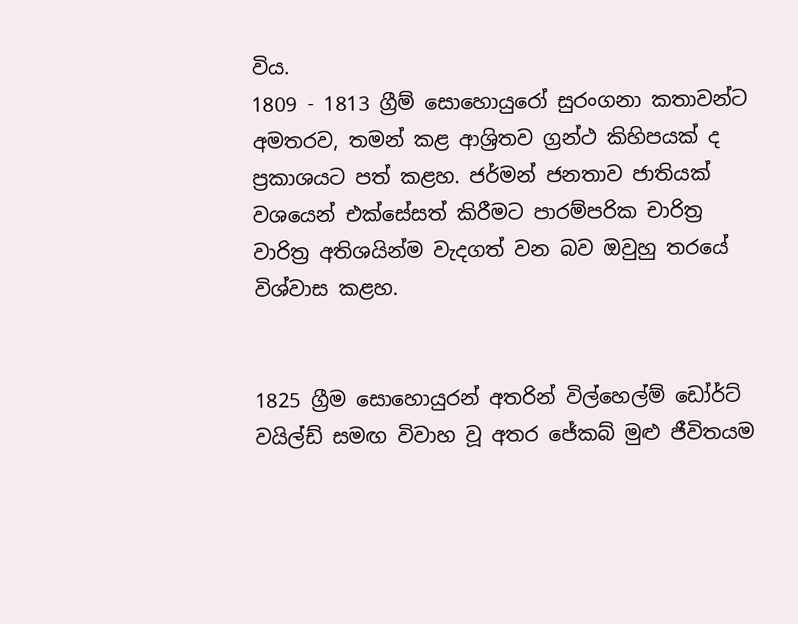විය.
1809 - 1813 ග්‍රීම් සොහොයුරෝ සුරංගනා කතාවන්ට අමතරව, තමන් කළ ආශ්‍රිතව ග්‍රන්ථ කිහිපයක් ද ප්‍රකාශයට පත් කළහ. ජර්මන් ජනතාව ජාතියක් වශයෙන් එක්සේසත් කිරීමට පාරම්පරික චාරිත්‍ර වාරිත්‍ර අතිශයින්ම වැදගත් වන බව ඔවුහු තරයේ විශ්වාස කළහ.


1825 ග්‍රීම සොහොයුරන් අතරින් විල්හෙල්ම් ඩෝර්ට් වයිල්ඩ් සමඟ විවාහ වූ අතර ජේකබ් මුළු ජීවිතයම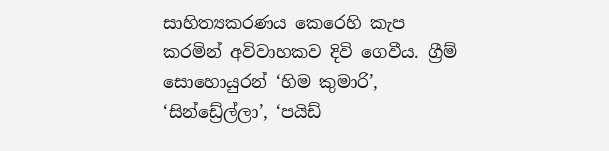සාහිත්‍යකරණය කෙරෙහි කැප කරමින් අවිවාහකව දිවි ගෙවීය. ග්‍රීම් සොහොයුරන් ‘හිම කුමාරි’, ‘සින්ඩ්‍රේල්ලා’, ‘පයිඩ්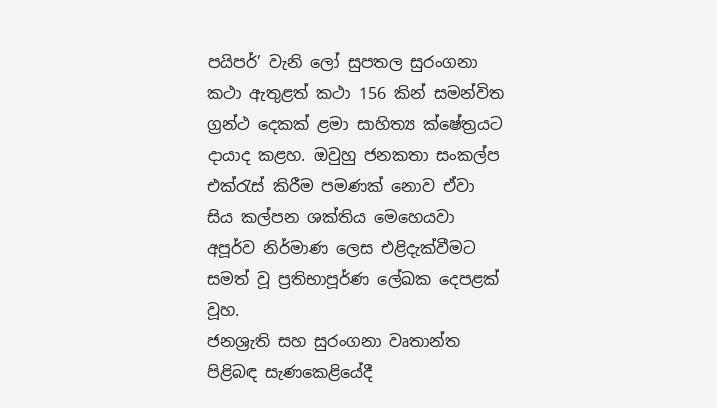පයිපර්’ වැනි ලෝ සුපතල සුරංගනා කථා ඇතුළත් කථා 156 කින් සමන්විත ග්‍රන්ථ දෙකක් ළමා සාහිත්‍ය ක්ෂේත්‍රයට ද‌ායාද කළහ. ඔවුහු ජනකතා සංකල්ප එක්රැස් කිරීම පමණක් නොව ඒවා සිය කල්පන ශක්තිය මෙහෙයවා අපූර්ව නිර්මාණ ලෙස එළිදැක්වීමට සමත් වූ ප්‍රතිභාපූර්ණ ලේඛක දෙපළක් වූහ.
ජනශ්‍රැති සහ සුරංගනා වෘතාන්ත පිළිබඳ සැණකෙළියේදී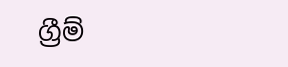ග්‍රීම්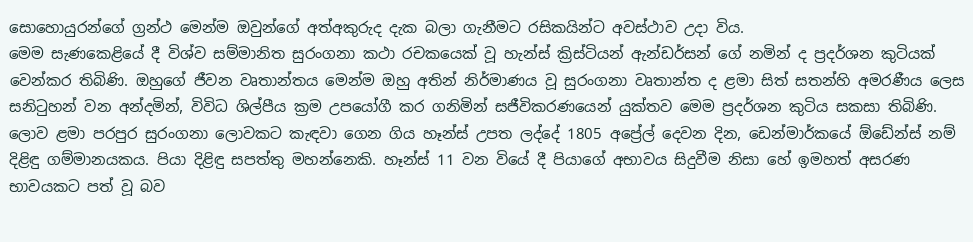සොහොයුරන්ගේ ග්‍රන්ථ මෙන්ම ඔවුන්ගේ අත්අකුරුද දැක බලා ගැනීමට රසිකයින්ට අවස්ථාව උද‌ා විය.
මෙම සැණකෙළියේ දී විශ්ව සම්මානිත සුරංගනා කථා රචකයෙක් වූ හැන්ස් ක්‍රිස්ටියන් ඇන්ඩර්සන් ගේ නමින් ද ප්‍රදර්ශන කුටියක් වෙන්කර තිබිණි. ඔහුගේ ජීවන වෘතාන්තය මෙන්ම ඔහු අතින් නිර්මාණය වූ සුරංගනා වෘතාන්ත ද ළමා සිත් සතන්හි අමරණීය ලෙස සනිටුහන් වන අන්දමින්, විවිධ ශිල්පීය ක්‍රම උපයෝගී කර ගනිමින් සජීවිකරණයෙන් යුක්තව මෙම ප්‍රදර්ශන කුටිය සකසා තිබිණි. ලොව ළමා පරපුර සුරංගනා ලොවකට කැඳවා ගෙන ගිය හෑන්ස් උපත ලද්දේ 1805 අප්‍රේල් දෙවන දින, ඩෙන්මාර්කයේ ඕඩේන්ස් නම් දිළිඳු ගම්මානයකය. පියා දිළිඳු සපත්තු මහන්නෙකි. හෑන්ස් 11 වන වියේ දී පියාගේ අභාවය සිදුවීම නිසා හේ ඉමහත් අසරණ භාවයකට පත් වූ බව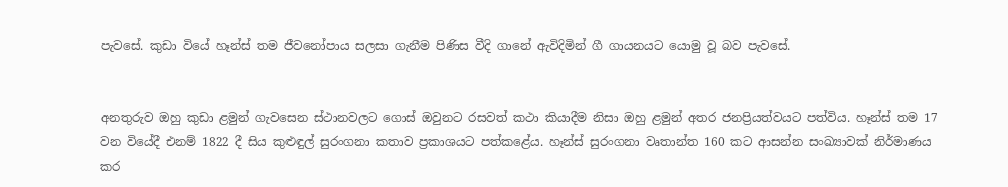පැවසේ. කුඩා වියේ හෑන්ස් තම ජීවනෝපාය සලසා ගැනීම පිණිස වීදි ගානේ ඇවිදිමින් ගී ගායනයට යොමු වූ බව පැවසේ.


අනතුරුව ඔහු කුඩා ළමුන් ගැවසෙන ස්ථානවලට ගොස් ඔවුනට රසවත් කථා කියාදීම නිසා ඔහු ළමුන් අතර ජනප්‍රියත්වයට පත්විය. හෑන්ස් තම 17 වන වියේදී එනම් 1822 දී සිය කුළුඳුල් සුරංගනා කතාව ප්‍රකාශයට පත්කළේය. හෑන්ස් සුරංගනා වෘතාන්ත 160 කට ආසන්න සංඛ්‍යාවක් නිර්මාණය කර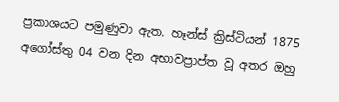ප්‍රකාශයට පමුණුවා ඇත. හෑන්ස් ක්‍රිස්ටියන් 1875 අගෝස්තු 04 වන දින අභාවප්‍රාප්ත වූ අතර ඔහු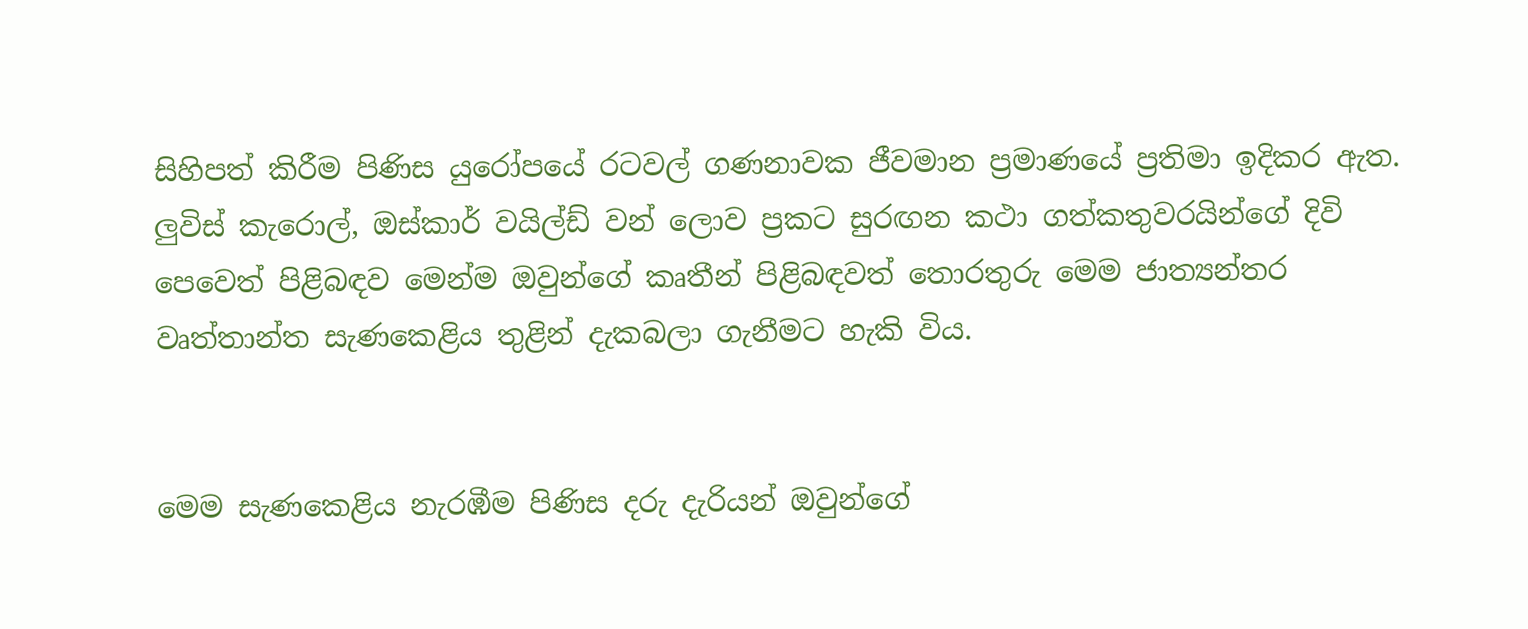සිහිපත් කිරීම පිණිස යුරෝපයේ රටවල් ගණනාවක ජීවමාන ප්‍රමාණයේ ප්‍රතිමා ඉදිකර ඇත. ලුවිස් කැරොල්, ඔස්කාර් වයිල්ඩ් වන් ලොව ප්‍රකට සුරඟන කථා ගත්කතුවරයින්ගේ දිවි පෙවෙත් පිළිබඳව මෙන්ම ඔවුන්ගේ කෘතීන් පිළිබඳවත් තොරතුරු මෙම ජාත්‍යන්තර වෘත්තාන්ත සැණකෙළිය තුළින් දැකබලා ගැනීමට හැකි විය.


මෙම සැණකෙළිය නැරඹීම පිණිස දරු දැරියන් ඔවුන්ගේ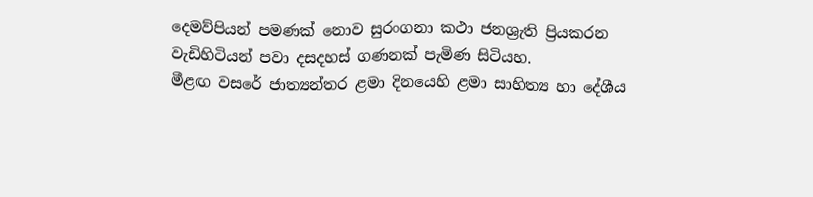දෙමව්පියන් පමණක් නොව සුරංගනා කථා ජනශ්‍රැති ප්‍රියකරන වැඩිහිටියන් පවා දසදහස් ගණනක් පැමිණ සිටියහ.
මීළඟ වසරේ ජාත්‍යන්තර ළමා දිනයෙහි ළමා සාහිත්‍ය හා දේශීය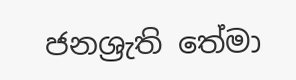ජනශ්‍රැති තේමා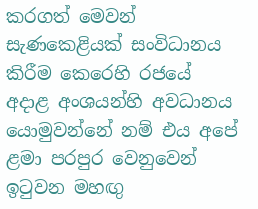කරගත් මෙවන් සැණකෙළියක් සංවිධානය කිරීම කෙරෙහි රජයේ අද‌ාළ අංශයන්හි අවධානය යොමුවන්නේ නම් එය අපේ ළමා පරපුර වෙනුවෙන් ඉටුවන මහඟු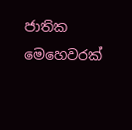ජාතික මෙහෙවරක්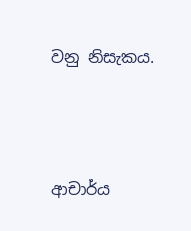වනු නිසැකය.





ආචාර්ය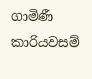ගාමිණී කාරියවසම්